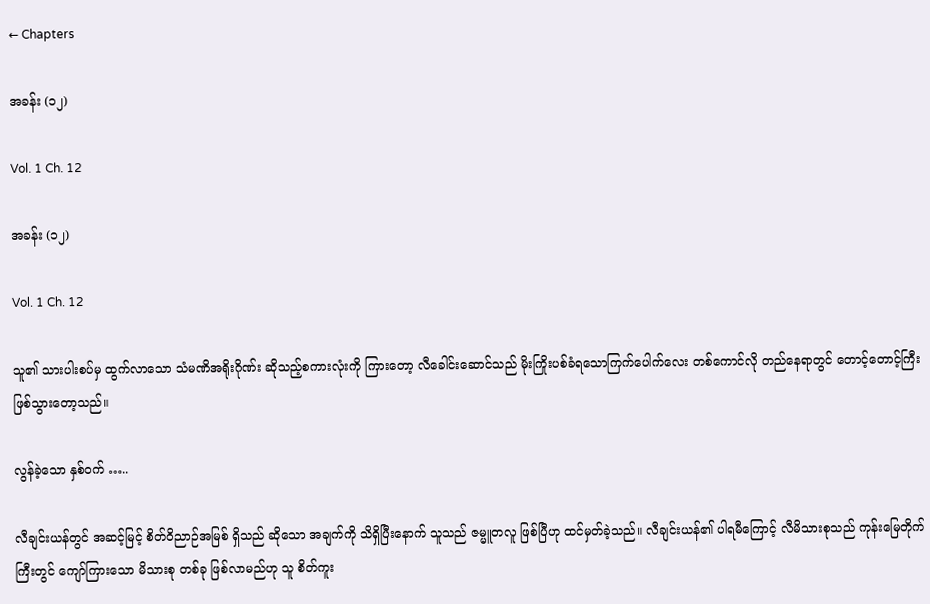← Chapters

အခန်း (၁၂)

Vol. 1 Ch. 12

အခန်း (၁၂)

Vol. 1 Ch. 12

သူ၏ သားပါးစပ်မှ ထွက်လာသော သံမဏိအရိုးဂိုဏ်း ဆိုသည့်စကားလုံးကို ကြားတော့ လီခေါင်းဆောင်သည် မိုးကြိုးပစ်ခံရသောကြက်ပေါက်လေး တစ်ကောင်လို တည်နေရာတွင် တောင့်တောင့်ကြီး ဖြစ်သွားတော့သည်။

လွန်ခဲ့သော နှစ်ဝက် …..

လီချင်းယန်တွင် အဆင့်မြင့် စိတ်ဝိညာဉ်အမြစ် ရှိသည် ဆိုသော အချက်ကို သိရှိပြီးနောက် သူသည် ဇမ္မူတလူ ဖြစ်ပြီဟု ထင်မှတ်ခဲ့သည်။ လီချင်းယန်၏ ပါရမီကြောင့် လီမိသားစုသည် ကုန်းမြေတိုက်ကြီးတွင် ကျော်ကြားသော မိသားစု တစ်ခု ဖြစ်လာမည်ဟု သူ စိတ်ကူး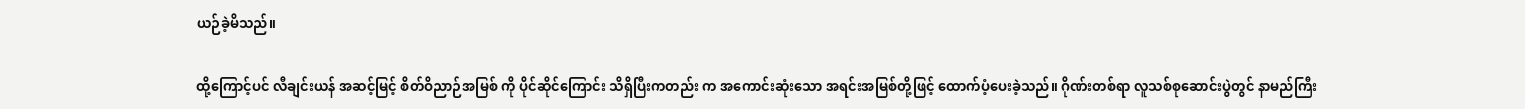ယဉ်ခဲ့မိသည်။

ထို့ကြောင့်ပင် လီချင်းယန် အဆင့်မြင့် စိတ်ဝိညာဉ်အမြစ် ကို ပိုင်ဆိုင်ကြောင်း သိရှိပြီးကတည်း က အကောင်းဆုံးသော အရင်းအမြစ်တို့ဖြင့် ထောက်ပံ့ပေးခဲ့သည်။ ဂိုဏ်းတစ်ရာ လူသစ်စုဆောင်းပွဲတွင် နာမည်ကြီး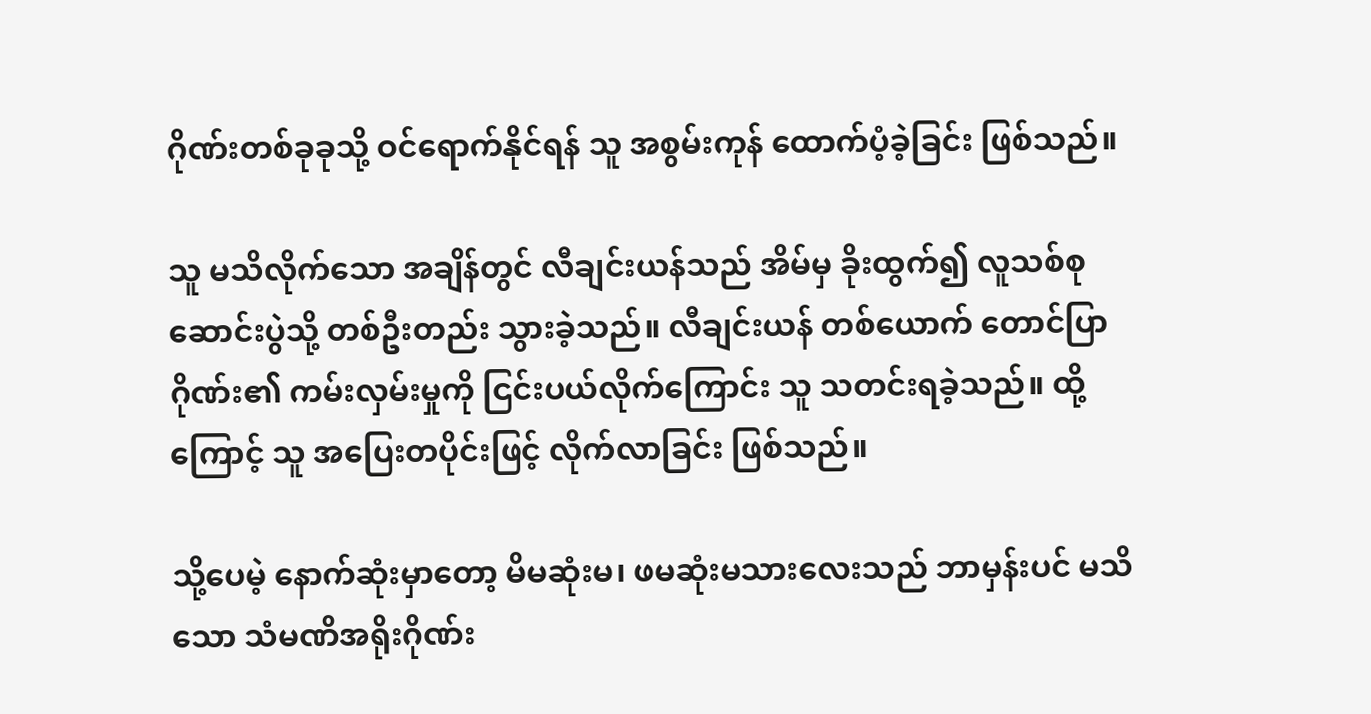ဂိုဏ်းတစ်ခုခုသို့ ဝင်ရောက်နိုင်ရန် သူ အစွမ်းကုန် ထောက်ပံ့ခဲ့ခြင်း ဖြစ်သည်။

သူ မသိလိုက်သော အချိန်တွင် လီချင်းယန်သည် အိမ်မှ ခိုးထွက်၍ လူသစ်စုဆောင်းပွဲသို့ တစ်ဦးတည်း သွားခဲ့သည်။ လီချင်းယန် တစ်ယောက် တောင်ပြာဂိုဏ်း၏ ကမ်းလှမ်းမှုကို ငြင်းပယ်လိုက်ကြောင်း သူ သတင်းရခဲ့သည်။ ထို့ကြောင့် သူ အပြေးတပိုင်းဖြင့် လိုက်လာခြင်း ဖြစ်သည်။

သို့ပေမဲ့ နောက်ဆုံးမှာတော့ မိမဆုံးမ၊ ဖမဆုံးမသားလေးသည် ဘာမှန်းပင် မသိသော သံမဏိအရိုးဂိုဏ်း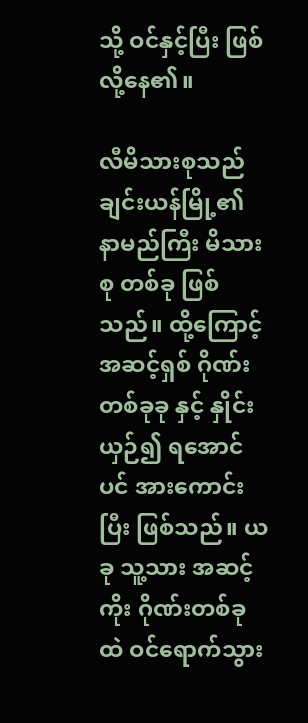သို့ ဝင်နှင့်ပြီး ဖြစ်လို့နေ၏။

လီမိသားစုသည် ချင်းယန်မြို့၏ နာမည်ကြီး မိသားစု တစ်ခု ဖြစ်သည်။ ထို့ကြောင့် အဆင့်ရှစ် ဂိုဏ်းတစ်ခုခု နှင့် နှိုင်းယှဉ်၍ ရအောင်ပင် အားကောင်းပြီး ဖြစ်သည်။ ယခု သူ့သား အဆင့်ကိုး ဂိုဏ်းတစ်ခုထဲ ဝင်ရောက်သွား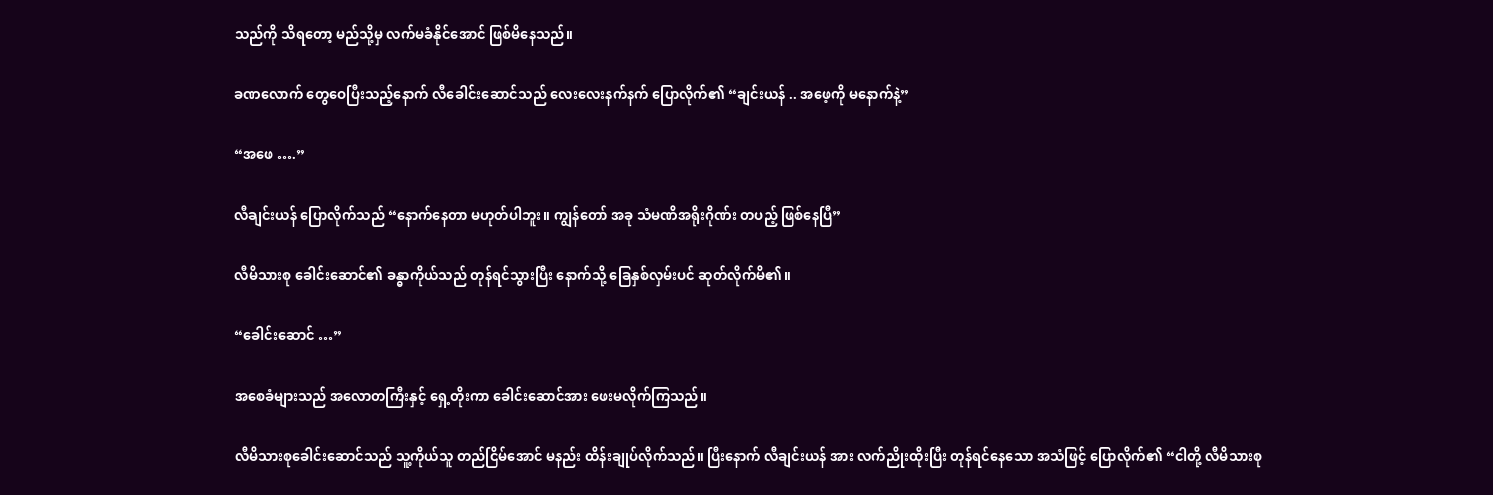သည်ကို သိရတော့ မည်သို့မှ လက်မခံနိုင်အောင် ဖြစ်မိနေသည်။

ခဏလောက် တွေဝေပြီးသည့်နောက် လီခေါင်းဆောင်သည် လေးလေးနက်နက် ပြောလိုက်၏ “ချင်းယန် .. အဖေ့ကို မနောက်နဲ့”

“အဖေ ….”

လီချင်းယန် ပြောလိုက်သည် “နောက်နေတာ မဟုတ်ပါဘူး။ ကျွန်တော် အခု သံမဏိအရိုးဂိုဏ်း တပည့် ဖြစ်နေပြီ”

လီမိသားစု ခေါင်းဆောင်၏ ခန္ဓာကိုယ်သည် တုန်ရင်သွားပြီး နောက်သို့ ခြေနှစ်လှမ်းပင် ဆုတ်လိုက်မိ၏။

“ခေါင်းဆောင် …”

အစေခံများသည် အလောတကြီးနှင့် ရှေ့တိုးကာ ခေါင်းဆောင်အား ဖေးမလိုက်ကြသည်။

လီမိသားစုခေါင်းဆောင်သည် သူ့ကိုယ်သူ တည်ငြိမ်အောင် မနည်း ထိန်းချုပ်လိုက်သည်။ ပြီးနောက် လီချင်းယန် အား လက်ညိုးထိုးပြီး တုန်ရင်နေသော အသံဖြင့် ပြောလိုက်၏ “ငါတို့ လီမိသားစု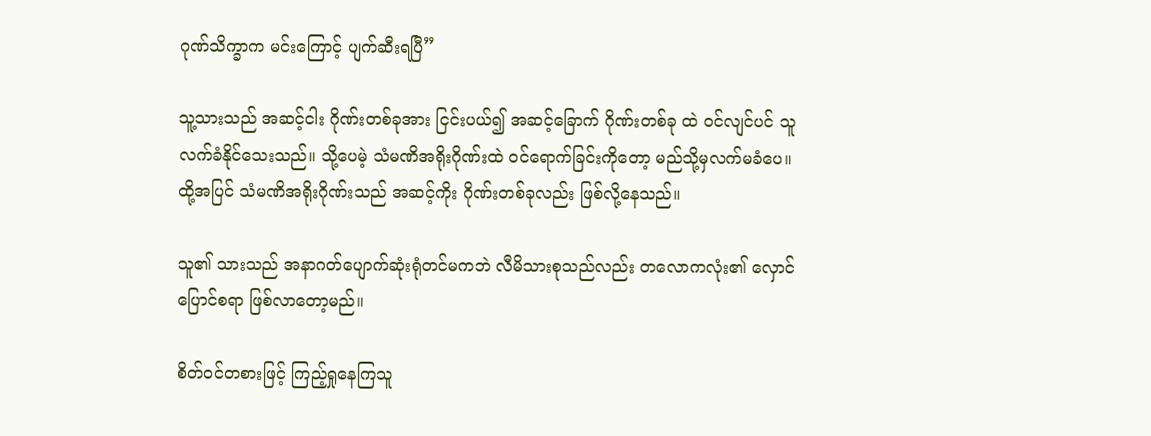ဂုဏ်သိက္ခာက မင်းကြောင့် ပျက်ဆီးရပြီ”

သူ့သားသည် အဆင့်ငါး ဂိုဏ်းတစ်ခုအား ငြင်းပယ်၍ အဆင့်ခြောက် ဂိုဏ်းတစ်ခု ထဲ ဝင်လျင်ပင် သူ လက်ခံနိုင်သေးသည်။ သို့ပေမဲ့ သံမဏိအရိုးဂိုဏ်းထဲ ဝင်ရောက်ခြင်းကိုတော့ မည်သို့မှလက်မခံပေ။ ထို့အပြင် သံမဏိအရိုးဂိုဏ်းသည် အဆင့်ကိုး ဂိုဏ်းတစ်ခုလည်း ဖြစ်လို့နေသည်။

သူ၏ သားသည် အနာဂတ်ပျောက်ဆုံးရုံတင်မကဘဲ လီမိသားစုသည်လည်း တလောကလုံး၏ လှောင်ပြောင်စရာ ဖြစ်လာတော့မည်။

စိတ်ဝင်တစားဖြင့် ကြည့်ရှုနေကြသူ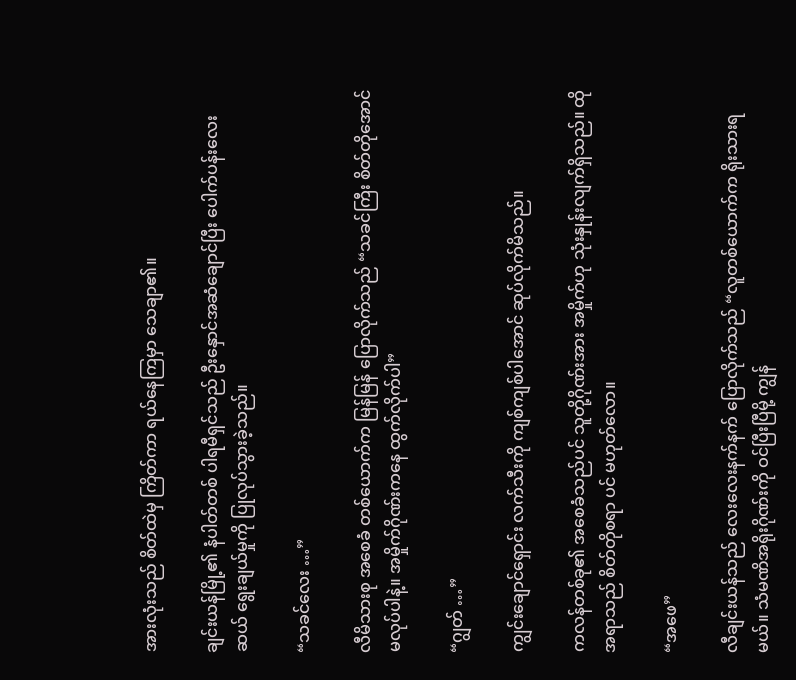အားလုံးသည် စိတ်ထဲမှ ကြိတ်ကာ ရယ်နေကြမှာ သေချာ၏။

ချင်းယန်မြို့၏ နံပါတ်တစ် ပါရမီရှင်သည် ဦးနှောင်အဆံချောင်ပြီး ပေါက်ပန်းလေးဆယ် ရွေးချယ်မှုကို ပြုလုပ်သွားခဲ့သည်။

“သခင်လေး …”

လီမိသားစု အစေခံ တစ်ယောက်က မြန်မြန် ပြောလိုက်သည် “သခင်ကြီး စိတ်တိုအောင်မလုပ်ပါနဲ့။ အမှိုက်ဂိုဏ်းကနေ ထွက်လိုက်ပါ”

“ဂျွတ် …”

ကျွင်းချောင်ရှောင်း လက်သီးကို ကျစ်ကျစ်ပါအောင် ဆုပ်လိုက်မိသည်။

ကလန်တစ်ခု၏ အစေခံသည်ပင် သူတို့ဂိုဏ်းအား အမှိုက်ဟု သုံးနှုန်းလျက်ရှိသည်။ ထိုအရာသည် စိတ်တိုစရာ ပင် မဟုတ်လော။

“အဖေ”

လီချင်းယန်သည် လေးလေးနက်နက် ပြောလိုက်သည် “လူတစ်ယောက်က ရိုးသားရမယ်။ သံမဏိအရိုးဂိုဏ်းကို ဝင်ပြီးပြီမို့ ကျွန်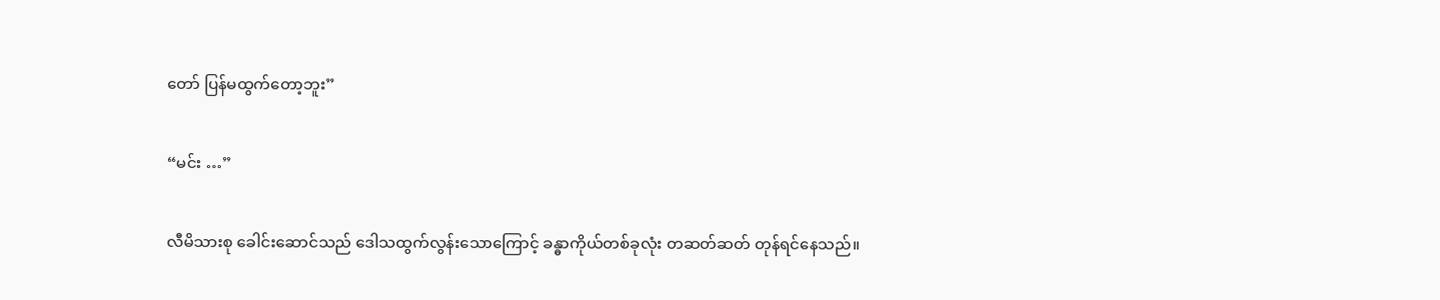တော် ပြန်မထွက်တော့ဘူး”

“မင်း …”

လီမိသားစု ခေါင်းဆောင်သည် ဒေါသထွက်လွန်းသောကြောင့် ခန္ဓာကိုယ်တစ်ခုလုံး တဆတ်ဆတ် တုန်ရင်နေသည်။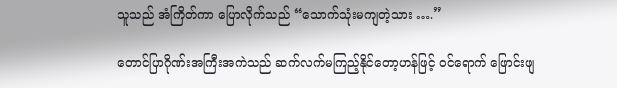သူသည် အံကြိတ်ကာ ပြောလိုက်သည် “သောက်သုံးမကျတဲ့သား ….”

တောင်ပြာဂိုဏ်းအကြီးအကဲသည် ဆက်လက်မကြည့်နိုင်တော့ဟန်ဖြင့် ဝင်ရောက် ဖြောင်းဖျ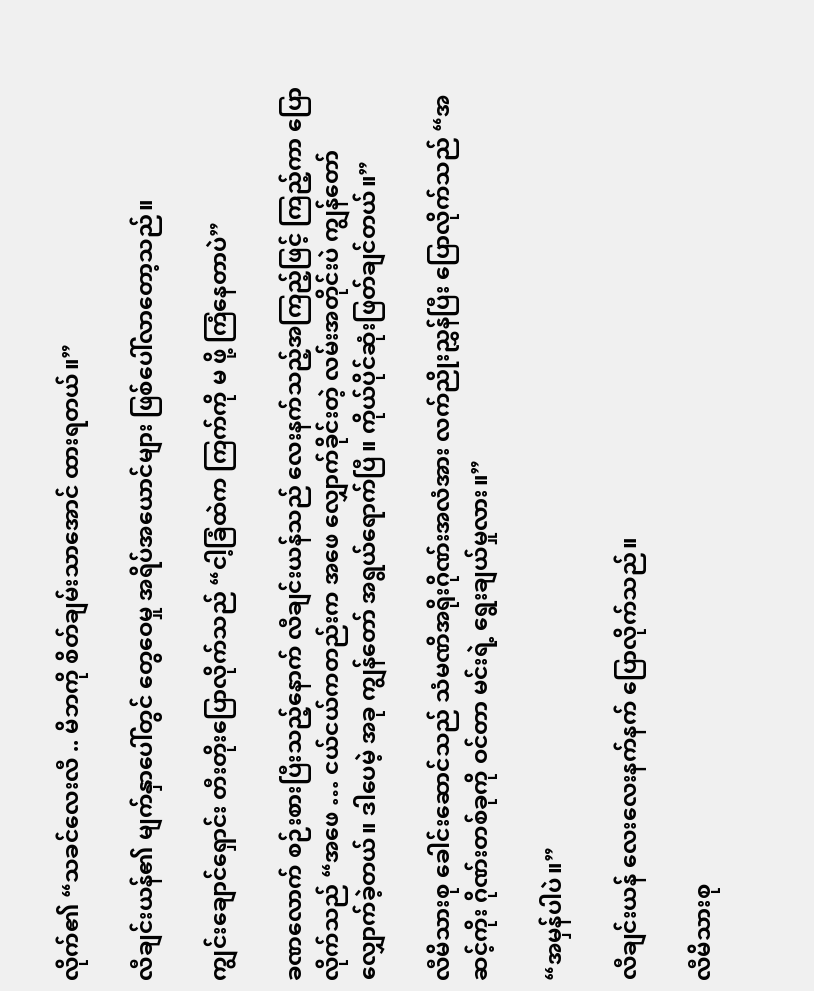လိုက်၏ “သခင်လေးလီ .. မိဘကို စိတ်ချမ်းသာအောင် ထားရတယ်။”

လီချင်းယန်၏ မျက်နှာပေါ်တွင် တွေဝေမှု အရိပ်အယောင်များ ဖြစ်ပေါ်လာတော့သည်။

ကျွင်းချောင်ရှောင်း တီးတိုးပြောလိုက်သည် “ငါ့ခြံထဲက ကြက်ကို မ ဖို့ ကြံနေတာပဲ”

ခဏလောက် စဉ်းစားပြီးသည့်နောက် လီချင်းယန်သည် လေးနက်သည့်အကြည့်ဖြင့် ကြည့်ကာ ပြောလိုက်သည် “အဖေ … ငယ်ငယ်ကတည်းက အဖေ လျှောက်ခိုင်းတဲ့ လမ်းအတိုင်းပဲ ကျွန်တော် လျှောက်ခဲ့တယ်။ ဒါပေမဲ့ အခု ကျွန်တော် အရွယ်ရောက်ပြီ။ ကိုယ်ပိုင်ဆုံးဖြတ်ချင်တယ်။”

လီမိသားစု ခေါင်းဆောင်သည် သံမဏိအရိုးဂိုဏ်းအလံအား လက်ညိုးညွှန်ပြီး ပြောလိုက်သည် “အဆင့်ကိုး ဂိုဏ်းတစ်ခုကို ဝင်တာ မင်းရဲ့ ရွေးချယ်မှုလား။”

“အမှန်ပါပဲ။”

လီချင်းယန် လေးလေးနက်နက် ပြောလိုက်သည်။

လီမိသားစု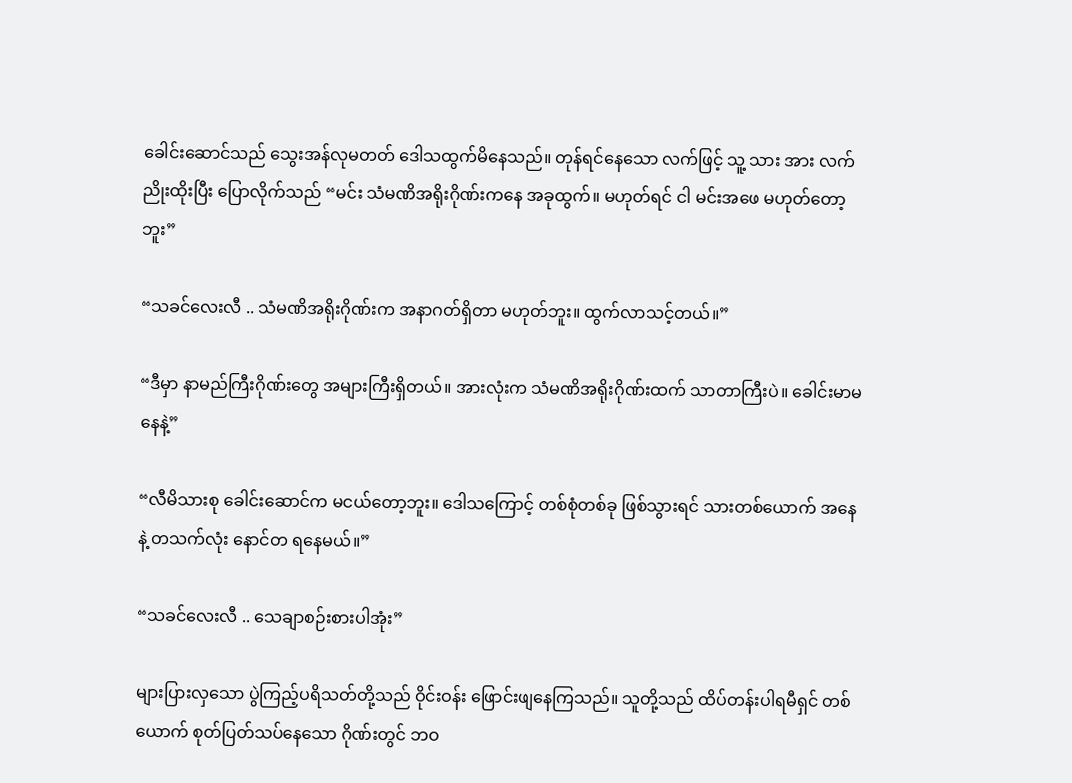ခေါင်းဆောင်သည် သွေးအန်လုမတတ် ဒေါသထွက်မိနေသည်။ တုန်ရင်နေသော လက်ဖြင့် သူ့ သား အား လက်ညိုးထိုးပြီး ပြောလိုက်သည် “မင်း သံမဏိအရိုးဂိုဏ်းကနေ အခုထွက်။ မဟုတ်ရင် ငါ မင်းအဖေ မဟုတ်တော့ဘူး”

“သခင်လေးလီ .. သံမဏိအရိုးဂိုဏ်းက အနာဂတ်ရှိတာ မဟုတ်ဘူး။ ထွက်လာသင့်တယ်။”

“ဒီမှာ နာမည်ကြီးဂိုဏ်းတွေ အများကြီးရှိတယ်။ အားလုံးက သံမဏိအရိုးဂိုဏ်းထက် သာတာကြီးပဲ။ ခေါင်းမာမနေနဲ့”

“လီမိသားစု ခေါင်းဆောင်က မငယ်တော့ဘူး။ ဒေါသကြောင့် တစ်စုံတစ်ခု ဖြစ်သွားရင် သားတစ်ယောက် အနေနဲ့ တသက်လုံး နောင်တ ရနေမယ်။”

“သခင်လေးလီ .. သေချာစဉ်းစားပါအုံး”

များပြားလှသော ပွဲကြည့်ပရိသတ်တို့သည် ဝိုင်းဝန်း ဖြောင်းဖျနေကြသည်။ သူတို့သည် ထိပ်တန်းပါရမီရှင် တစ်ယောက် စုတ်ပြတ်သပ်နေသော ဂိုဏ်းတွင် ဘဝ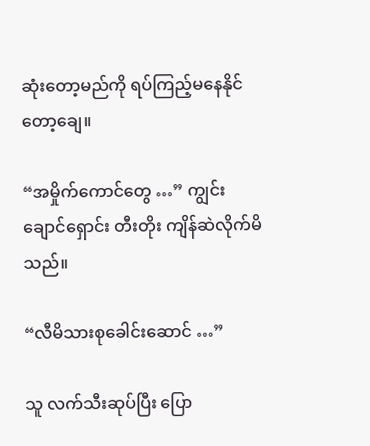ဆုံးတော့မည်ကို ရပ်ကြည့်မနေနိုင်တော့ချေ။

“အမှိုက်ကောင်တွေ …” ကျွင်းချောင်ရှောင်း တီးတိုး ကျိန်ဆဲလိုက်မိသည်။

“လီမိသားစုခေါင်းဆောင် …”

သူ လက်သီးဆုပ်ပြီး ပြော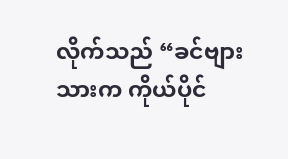လိုက်သည် “ခင်ဗျားသားက ကိုယ်ပိုင်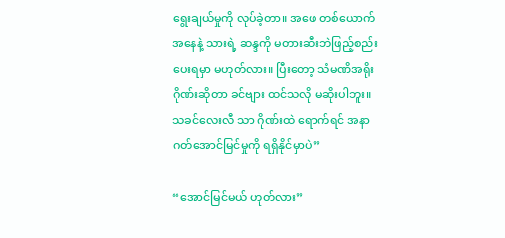ရွေးချယ်မှုကို လုပ်ခဲ့တာ။ အဖေ တစ်ယောက် အနေနဲ့ သားရဲ့ ဆန္ဒကို မတားဆီးဘဲဖြည့်စည်းပေးရမှာ မဟုတ်လား။ ပြီးတော့ သံမဏိအရိုးဂိုဏ်းဆိုတာ ခင်ဗျား ထင်သလို မဆိုးပါဘူး။ သခင်လေးလီ သာ ဂိုဏ်းထဲ ရောက်ရင် အနာဂတ်အောင်မြင်မှုကို ရရှိနိုင်မှာပဲ”

“အောင်မြင်မယ် ဟုတ်လား”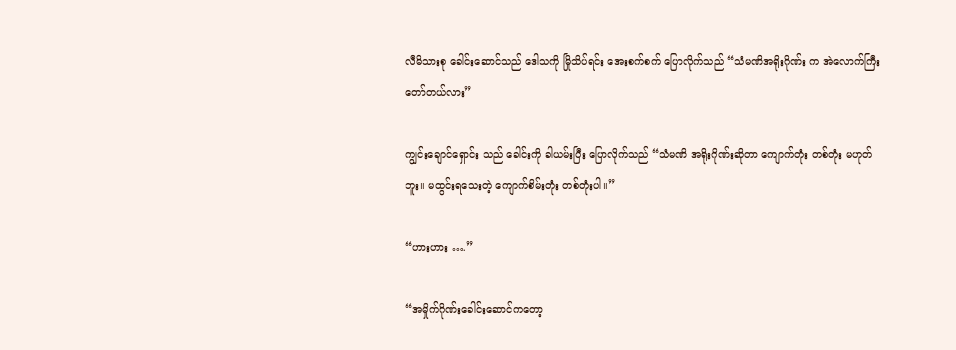လီမိသားစု ခေါင်းဆောင်သည် ဒေါသကို မြိုသိပ်ရင်း အေးစက်စက် ပြောလိုက်သည် “သံမဏိအရိုးဂိုဏ်း က အဲလောက်ကြီး တော်တယ်လား”

ကျွင်းချောင်ရှောင်း သည် ခေါင်းကို ခါယမ်းပြီး ပြောလိုက်သည် “သံမဏိ အရိုးဂိုဏ်းဆိုတာ ကျောက်တုံး တစ်တုံး မဟုတ်ဘူး။ မထွင်းရသေးတဲ့ ကျောက်စိမ်းတုံး တစ်တုံးပါ။”

“ဟားဟား ….”

“အမှိုက်ဂိုဏ်းခေါင်းဆောင်ကတော့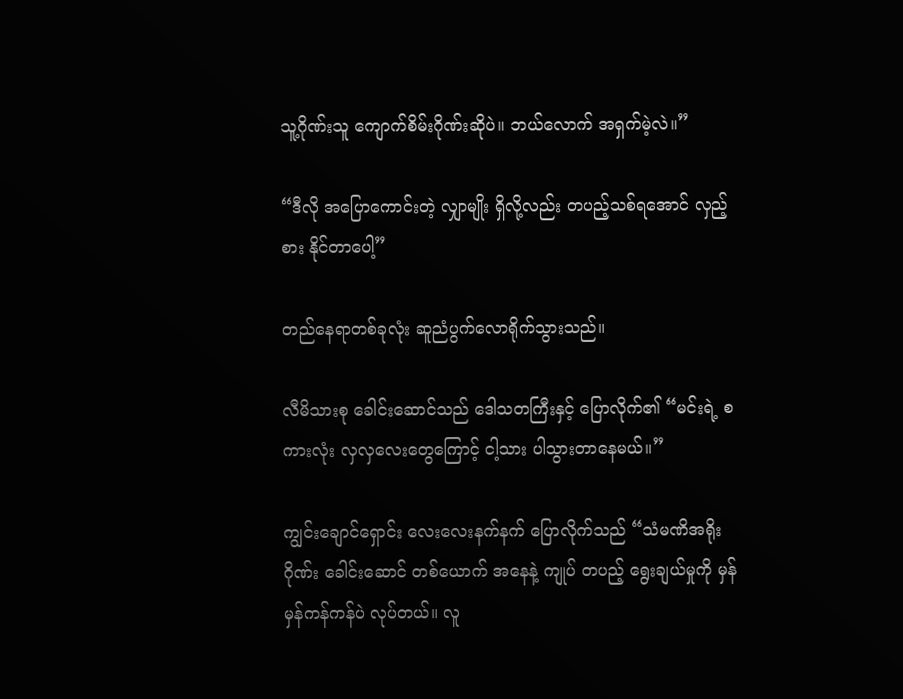သူ့ဂိုဏ်းသူ ကျောက်စိမ်းဂိုဏ်းဆိုပဲ။ ဘယ်လောက် အရှက်မဲ့လဲ။”

“ဒီလို အပြောကောင်းတဲ့ လျှာမျိုး ရှိလို့လည်း တပည့်သစ်ရအောင် လှည့်စား နိုင်တာပေါ့”

တည်နေရာတစ်ခုလုံး ဆူညံပွက်လောရိုက်သွားသည်။

လီမိသားစု ခေါင်းဆောင်သည် ဒေါသတကြီးနှင့် ပြောလိုက်၏ “မင်းရဲ့ စကားလုံး လှလှလေးတွေကြောင့် ငါ့သား ပါသွားတာနေမယ်။”

ကျွင်းချောင်ရှောင်း လေးလေးနက်နက် ပြောလိုက်သည် “သံမဏိအရိုးဂိုဏ်း ခေါင်းဆောင် တစ်ယောက် အနေနဲ့ ကျုပ် တပည့် ရွေးချယ်မှုကို မှန်မှန်ကန်ကန်ပဲ လုပ်တယ်။ လူ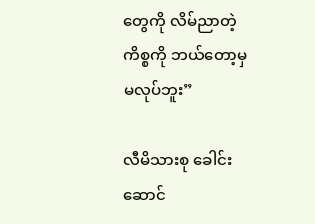တွေကို လိမ်ညာတဲ့ ကိစ္စကို ဘယ်တော့မှ မလုပ်ဘူး”

လီမိသားစု ခေါင်းဆောင်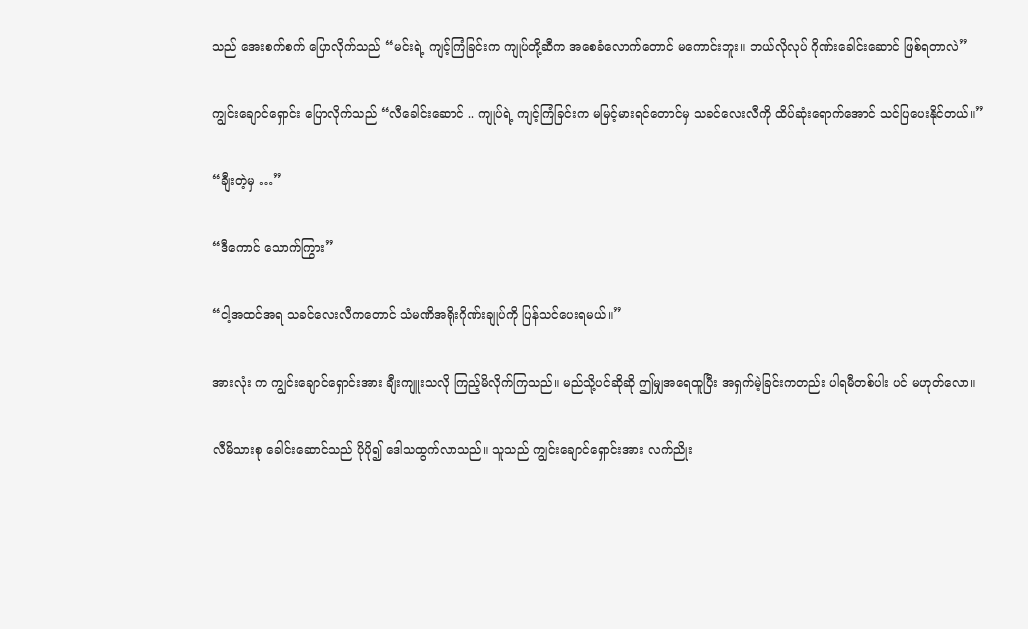သည် အေးစက်စက် ပြောလိုက်သည် “မင်းရဲ့ ကျင့်ကြံခြင်းက ကျုပ်တို့ဆီက အစေခံလောက်တောင် မကောင်းဘူး။ ဘယ်လိုလုပ် ဂိုဏ်းခေါင်းဆောင် ဖြစ်ရတာလဲ”

ကျွင်းချောင်ရှောင်း ပြောလိုက်သည် “လီခေါင်းဆောင် .. ကျုပ်ရဲ့ ကျင့်ကြံခြင်းက မမြင့်မားရင်တောင်မှ သခင်လေးလီကို ထိပ်ဆုံးရောက်အောင် သင်ပြပေးနိုင်တယ်။”

“ချီးတဲ့မှ …”

“ဒီကောင် သောက်ကြွား”

“ငါ့အထင်အရ သခင်လေးလီကတောင် သံမဏိအရိုးဂိုဏ်းချုပ်ကို ပြန်သင်ပေးရမယ်။”

အားလုံး က ကျွင်းချောင်ရှောင်းအား ချီးကျူးသလို ကြည့်မိလိုက်ကြသည်။ မည်သို့ပင်ဆိုဆို ဤမျှအရေထူပြီး အရှက်မဲ့ခြင်းကတည်း ပါရမီတစ်ပါး ပင် မဟုတ်လော။

လီမိသားစု ခေါင်းဆောင်သည် ပိုပို၍ ဒေါသထွက်လာသည်။ သူသည် ကျွင်းချောင်ရှောင်းအား လက်ညိုး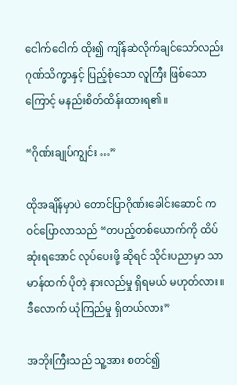ငေါက်ငေါက် ထိုး၍ ကျိန်ဆဲလိုက်ချင်သော်လည်း ဂုဏ်သိက္ခာနှင့် ပြည့်စုံသော လူကြီး ဖြစ်သောကြောင့် မနည်းစိတ်ထိန်းထားရ၏။

“ဂိုဏ်းချုပ်ကျွင်း …”

ထိုအချိန်မှာပဲ တောင်ပြာဂိုဏ်းခေါင်းဆောင် က ဝင်ပြောလာသည် “တပည့်တစ်ယောက်ကို ထိပ်ဆုံးရအောင် လုပ်ပေးဖို့ ဆိုရင် သိုင်းပညာမှာ သာမာန်ထက် ပိုတဲ့ နားလည်မှု ရှိရမယ် မဟုတ်လား။ ဒီလောက် ယုံကြည်မှု ရှိတယ်လား”

အဘိုးကြီးသည် သူ့အား စတင်၍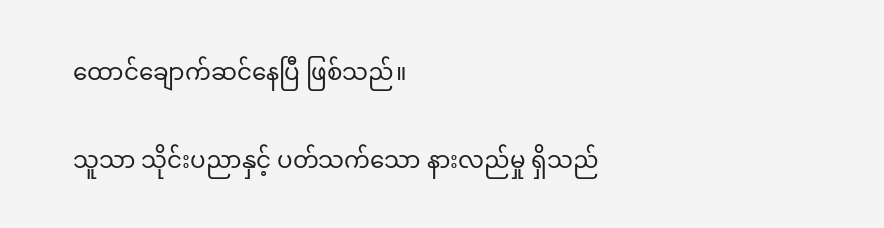ထောင်ချောက်ဆင်နေပြီ ဖြစ်သည်။

သူသာ သိုင်းပညာနှင့် ပတ်သက်သော နားလည်မှု ရှိသည်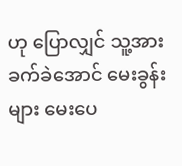ဟု ပြောလျှင် သူ့အား ခက်ခဲအောင် မေးခွန်းများ မေးပေ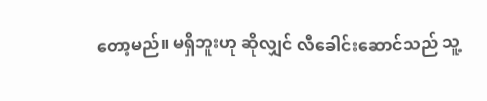တော့မည်။ မရှိဘူးဟု ဆိုလျှင် လီခေါင်းဆောင်သည် သူ့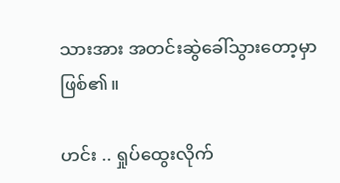သားအား အတင်းဆွဲခေါ်သွားတော့မှာ ဖြစ်၏။

ဟင်း .. ရှုပ်ထွေးလိုက်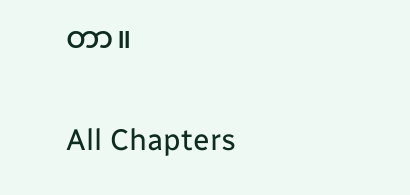တာ။

All Chapters